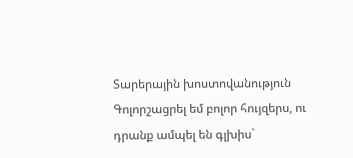Տարերային խոստովանություն
Գոլորշացրել եմ բոլոր հույզերս, ու դրանք ամպել են գլխիս`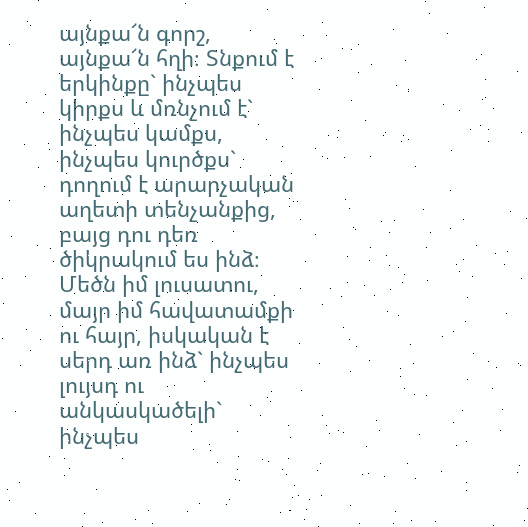այնքա՜ն գորշ, այնքա՜ն հղի։ Տնքում է երկինքը` ինչպես կիրքս և մռնչում է` ինչպես կամքս, ինչպես կուրծքս` դողում է արարչական աղետի տենչանքից, բայց դու դեռ ծիկրակում ես ինձ։ Մեծն իմ լուսատու, մայր իմ հավատամքի ու հայր, իսկական է սերդ առ ինձ` ինչպես լույսդ ու անկասկածելի` ինչպես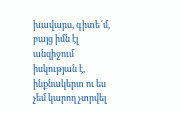խավարս, գիտե՜մ, բայց իմն էլ անզիջում իսկության է, ինքնակերտ ու ես չեմ կարող չտրվել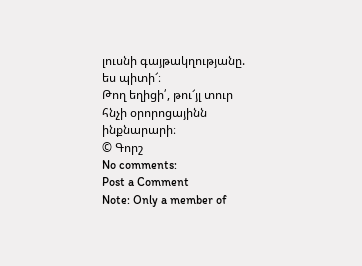լուսնի գայթակղությանը. ես պիտի՜։
Թող եղիցի՛, թու՜յլ տուր հնչի օրորոցայինն ինքնարարի։
© Գորշ
No comments:
Post a Comment
Note: Only a member of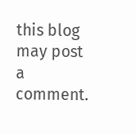this blog may post a comment.